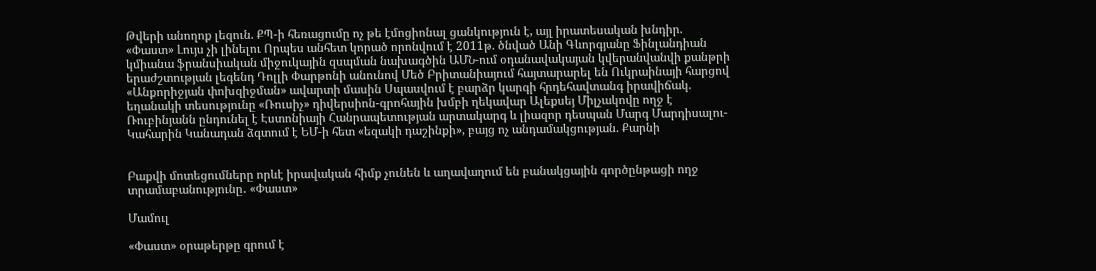Թվերի անողոք լեզուն. ՔՊ-ի հեռացումը ոչ թե էմոցիոնալ ցանկություն է, այլ իրատեսական խնդիր. «Փաստ» Լույս չի լինելու Որպես անհետ կորած որոնվում է 2011թ. ծնված Անի Գևորգյանը Ֆինլանդիան կմիանա ֆրանսիական միջուկային զսպման նախագծին ԱՄՆ-ում օդանավակայան կվերանվանվի քանթրի երաժշտության լեգենդ Դոլլի Փարթոնի անունով Մեծ Բրիտանիայում հայտարարել են Ուկրաինայի հարցով «Անքորիջյան փոխզիջման» ավարտի մասին Սպասվում է բարձր կարգի հրդեհավտանգ իրավիճակ. եղանակի տեսությունը «Ռուսիչ» դիվերսիոն-գրոհային խմբի ղեկավար Ալեքսեյ Միլչակովը ողջ է Ռուբինյանն ընդունել է Էստոնիայի Հանրապետության արտակարգ և լիազոր դեսպան Մարգ Մարդիսալու-Կահարին Կանադան ձգտում է ԵՄ-ի հետ «եզակի դաշինքի», բայց ոչ անդամակցության. Քարնի


Բաքվի մոտեցումները որևէ իրավական հիմք չունեն և աղավաղում են բանակցային գործընթացի ողջ տրամաբանությունը․ «Փաստ»

Մամուլ

«Փաստ» օրաթերթը գրում է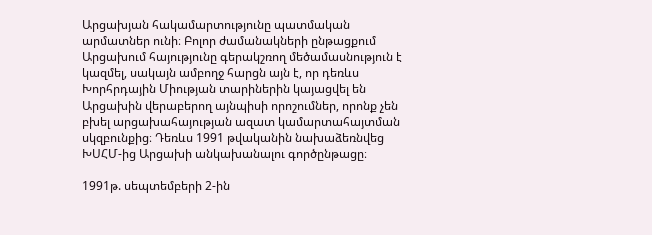Արցախյան հակամարտությունը պատմական արմատներ ունի։ Բոլոր ժամանակների ընթացքում Արցախում հայությունը գերակշռող մեծամասնություն է կազմել, սակայն ամբողջ հարցն այն է, որ դեռևս Խորհրդային Միության տարիներին կայացվել են Արցախին վերաբերող այնպիսի որոշումներ, որոնք չեն բխել արցախահայության ազատ կամարտահայտման սկզբունքից։ Դեռևս 1991 թվականին նախաձեռնվեց ԽՍՀՄ-ից Արցախի անկախանալու գործընթացը։

1991թ. սեպտեմբերի 2-ին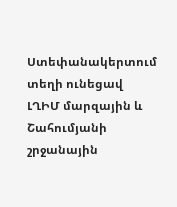Ստեփանակերտում տեղի ունեցավ ԼՂԻՄ մարզային և Շահումյանի շրջանային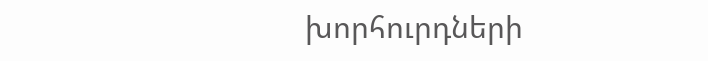խորհուրդների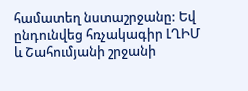համատեղ նստաշրջանը: Եվ ընդունվեց հռչակագիր ԼՂԻՄ և Շահումյանի շրջանի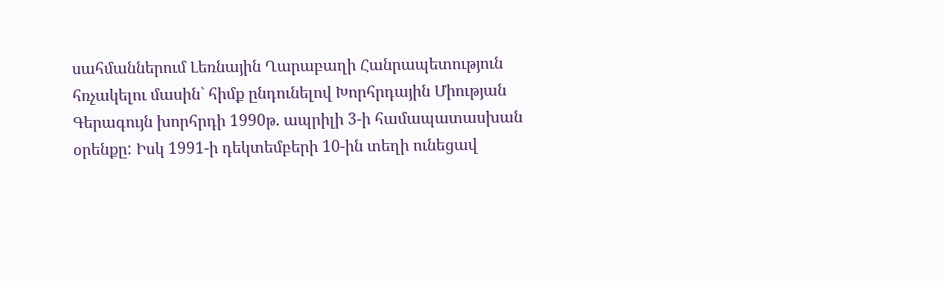սահմաններում Լեռնային Ղարաբաղի Հանրապետություն հռչակելու մասին` հիմք ընդունելով Խորհրդային Միության Գերագույն խորհրդի 1990թ. ապրիլի 3-ի համապատասխան օրենքը: Իսկ 1991-ի դեկտեմբերի 10-ին տեղի ունեցավ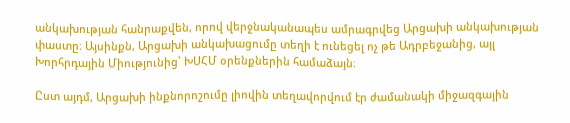անկախության հանրաքվեն, որով վերջնականապես ամրագրվեց Արցախի անկախության փաստը։ Այսինքն, Արցախի անկախացումը տեղի է ունեցել ոչ թե Ադրբեջանից, այլ Խորհրդային Միությունից՝ ԽՍՀՄ օրենքներին համաձայն։

Ըստ այդմ, Արցախի ինքնորոշումը լիովին տեղավորվում էր ժամանակի միջազգային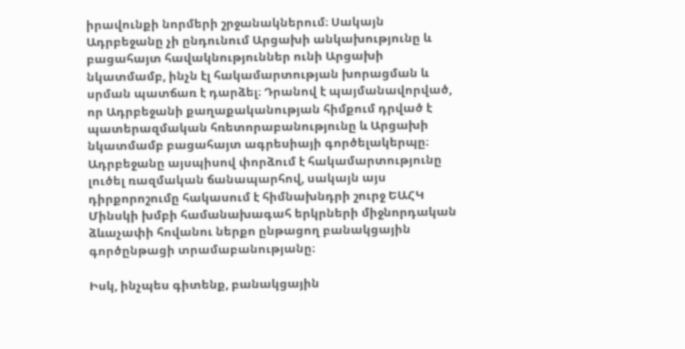իրավունքի նորմերի շրջանակներում։ Սակայն Ադրբեջանը չի ընդունում Արցախի անկախությունը և բացահայտ հավակնություններ ունի Արցախի նկատմամբ, ինչն էլ հակամարտության խորացման և սրման պատճառ է դարձել։ Դրանով է պայմանավորված, որ Ադրբեջանի քաղաքականության հիմքում դրված է պատերազմական հռետորաբանությունը և Արցախի նկատմամբ բացահայտ ագրեսիայի գործելակերպը։ Ադրբեջանը այսպիսով փորձում է հակամարտությունը լուծել ռազմական ճանապարհով, սակայն այս դիրքորոշումը հակասում է հիմնախնդրի շուրջ ԵԱՀԿ Մինսկի խմբի համանախագահ երկրների միջնորդական ձևաչափի հովանու ներքո ընթացող բանակցային գործընթացի տրամաբանությանը։

Իսկ, ինչպես գիտենք, բանակցային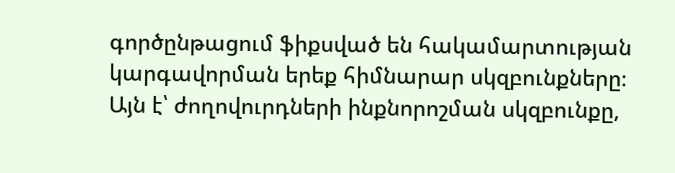գործընթացում ֆիքսված են հակամարտության կարգավորման երեք հիմնարար սկզբունքները։ Այն է՝ ժողովուրդների ինքնորոշման սկզբունքը,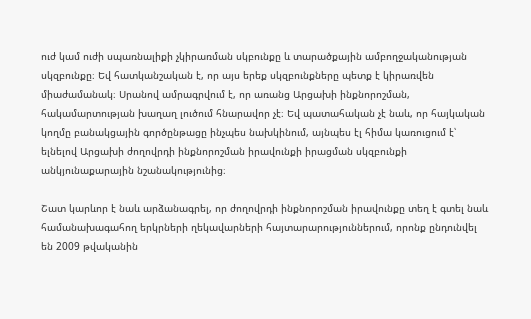ուժ կամ ուժի սպառնալիքի չկիրառման սկբունքը և տարածքային ամբողջականության սկզբունքը։ Եվ հատկանշական է, որ այս երեք սկզբունքները պետք է կիրառվեն միաժամանակ։ Սրանով ամրագրվում է, որ առանց Արցախի ինքնորոշման, հակամարտության խաղաղ լուծում հնարավոր չէ։ Եվ պատահական չէ նաև, որ հայկական կողմը բանակցային գործընթացը ինչպես նախկինում, այնպես էլ հիմա կառուցում է՝ ելնելով Արցախի ժողովրդի ինքնորոշման իրավունքի իրացման սկզբունքի անկյունաքարային նշանակությունից։

Շատ կարևոր է նաև արձանագրել, որ ժողովրդի ինքնորոշման իրավունքը տեղ է գտել նաև համանախագահող երկրների ղեկավարների հայտարարություններում, որոնք ընդունվել են 2009 թվականին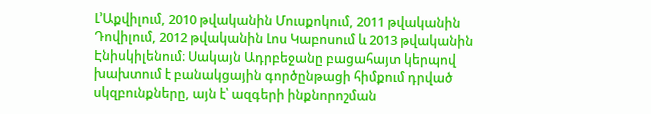Լ’Աքվիլում, 2010 թվականին Մուսքոկում, 2011 թվականին Դովիլում, 2012 թվականին Լոս Կաբոսում և 2013 թվականին Էնիսկիլենում։ Սակայն Ադրբեջանը բացահայտ կերպով խախտում է բանակցային գործընթացի հիմքում դրված սկզբունքները, այն է՝ ազգերի ինքնորոշման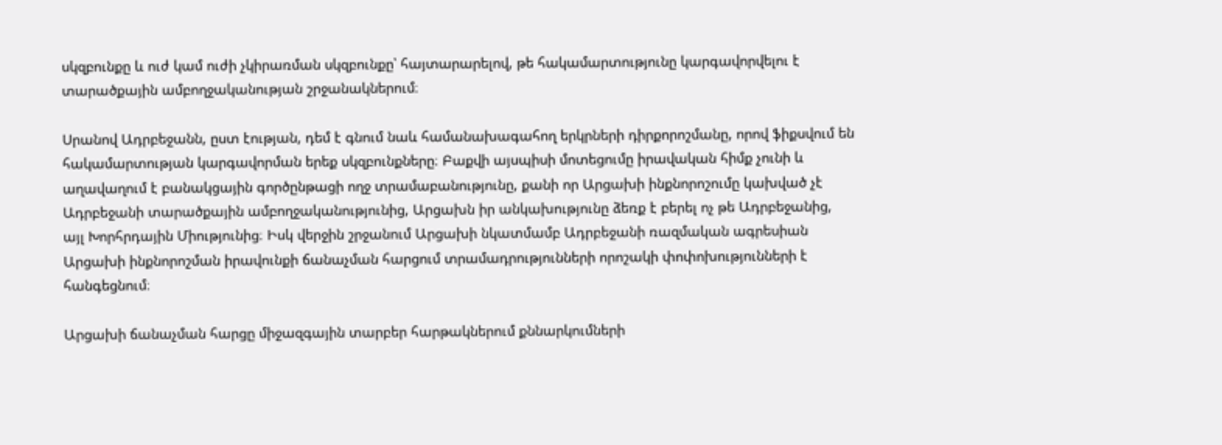սկզբունքը և ուժ կամ ուժի չկիրառման սկզբունքը՝ հայտարարելով, թե հակամարտությունը կարգավորվելու է տարածքային ամբողջականության շրջանակներում։

Սրանով Ադրբեջանն, ըստ էության, դեմ է գնում նաև համանախագահող երկրների դիրքորոշմանը, որով ֆիքսվում են հակամարտության կարգավորման երեք սկզբունքները։ Բաքվի այսպիսի մոտեցումը իրավական հիմք չունի և աղավաղում է բանակցային գործընթացի ողջ տրամաբանությունը, քանի որ Արցախի ինքնորոշումը կախված չէ Ադրբեջանի տարածքային ամբողջականությունից, Արցախն իր անկախությունը ձեռք է բերել ոչ թե Ադրբեջանից, այլ Խորհրդային Միությունից։ Իսկ վերջին շրջանում Արցախի նկատմամբ Ադրբեջանի ռազմական ագրեսիան Արցախի ինքնորոշման իրավունքի ճանաչման հարցում տրամադրությունների որոշակի փոփոխությունների է հանգեցնում։

Արցախի ճանաչման հարցը միջազգային տարբեր հարթակներում քննարկումների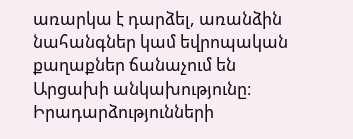առարկա է դարձել, առանձին նահանգներ կամ եվրոպական քաղաքներ ճանաչում են Արցախի անկախությունը։ Իրադարձությունների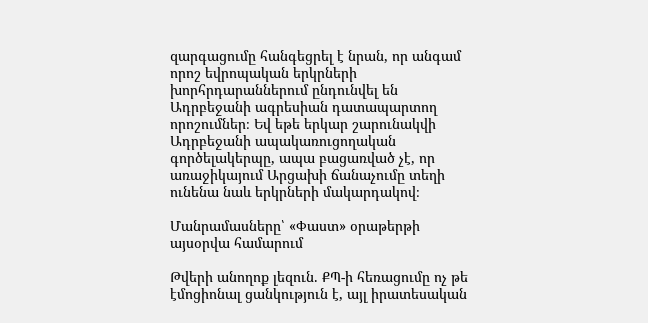զարգացումը հանգեցրել է նրան, որ անգամ որոշ եվրոպական երկրների խորհրդարաններում ընդունվել են Ադրբեջանի ագրեսիան դատապարտող որոշումներ։ Եվ եթե երկար շարունակվի Ադրբեջանի ապակառուցողական գործելակերպը, ապա բացառված չէ, որ առաջիկայում Արցախի ճանաչումը տեղի ունենա նաև երկրների մակարդակով։

Մանրամասները՝ «Փաստ» օրաթերթի այսօրվա համարում

Թվերի անողոք լեզուն. ՔՊ-ի հեռացումը ոչ թե էմոցիոնալ ցանկություն է, այլ իրատեսական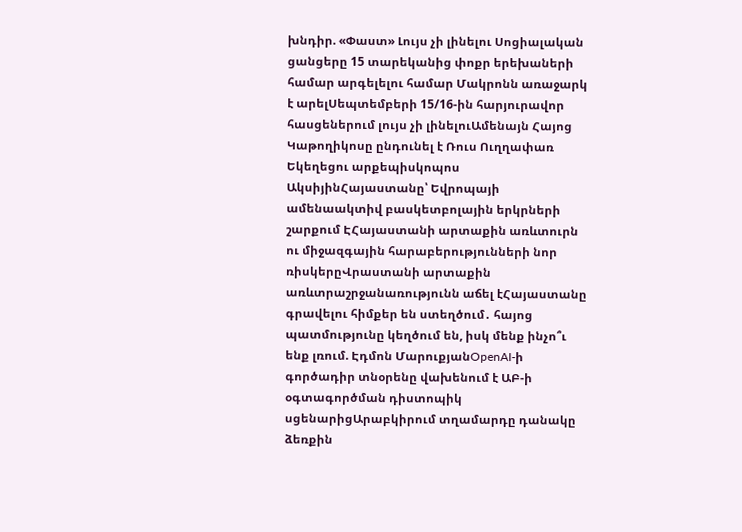խնդիր. «Փաստ» Լույս չի լինելու Սոցիալական ցանցերը 15 տարեկանից փոքր երեխաների համար արգելելու համար Մակրոնն առաջարկ է արելՍեպտեմբերի 15/16-ին հարյուրավոր հասցեներում լույս չի լինելուԱմենայն Հայոց Կաթողիկոսը ընդունել է Ռուս Ուղղափառ Եկեղեցու արքեպիսկոպոս ԱկսիյինՀայաստանը՝ Եվրոպայի ամենաակտիվ բասկետբոլային երկրների շարքում ԷՀայաստանի արտաքին առևտուրն ու միջազգային հարաբերությունների նոր ռիսկերըՎրաստանի արտաքին առևտրաշրջանառությունն աճել էՀայաստանը գրավելու հիմքեր են ստեղծում․ հայոց պատմությունը կեղծում են, իսկ մենք ինչո՞ւ ենք լռում. Էդմոն ՄարուքյանOpenAI-ի գործադիր տնօրենը վախենում է ԱԲ-ի օգտագործման դիստոպիկ սցենարիցԱրաբկիրում տղամարդը դանակը ձեռքին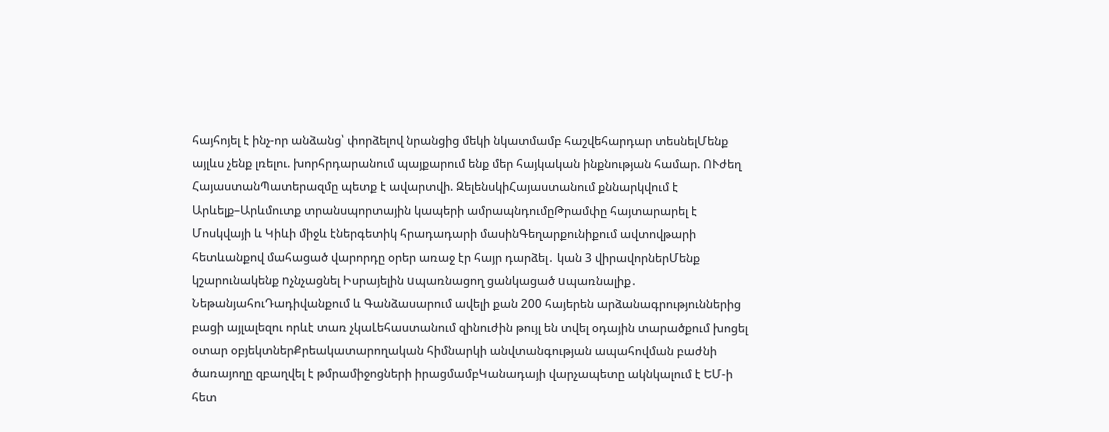հայհոյել է ինչ-որ անձանց՝ փորձելով նրանցից մեկի նկատմամբ հաշվեհարդար տեսնելՄենք այլևս չենք լռելու. խորհրդարանում պայքարում ենք մեր հայկական ինքնության համար. ՈՒժեղ ՀայաստանՊատերազմը պետք է ավարտվի. ԶելենսկիՀայաստանում քննարկվում է Արևելք–Արևմուտք տրանսպորտային կապերի ամրապնդումըԹրամփը հայտարարել է Մոսկվայի և Կիևի միջև էներգետիկ հրադադարի մասինԳեղարքունիքում ավտովթարի հետևանքով մահացած վարորդը օրեր առաջ էր հայր դարձել․ կան 3 վիրավորներՄենք կշարունակենք nչնչացնել Իսրայելին uպառնացող ցանկացած uպառնալիք․ ՆեթանյահուԴադիվանքում և Գանձասարում ավելի քան 200 հայերեն արձանագրություններից բացի այլալեզու որևէ տառ չկաԼեհաստանում զինուժին թույլ են տվել օդային տարածքում խոցել օտար օբյեկտներՔրեակատարողական հիմնարկի անվտանգության ապահովման բաժնի ծառայողը զբաղվել է թմրամիջոցների իրացմամբԿանադայի վարչապետը ակնկալում է ԵՄ-ի հետ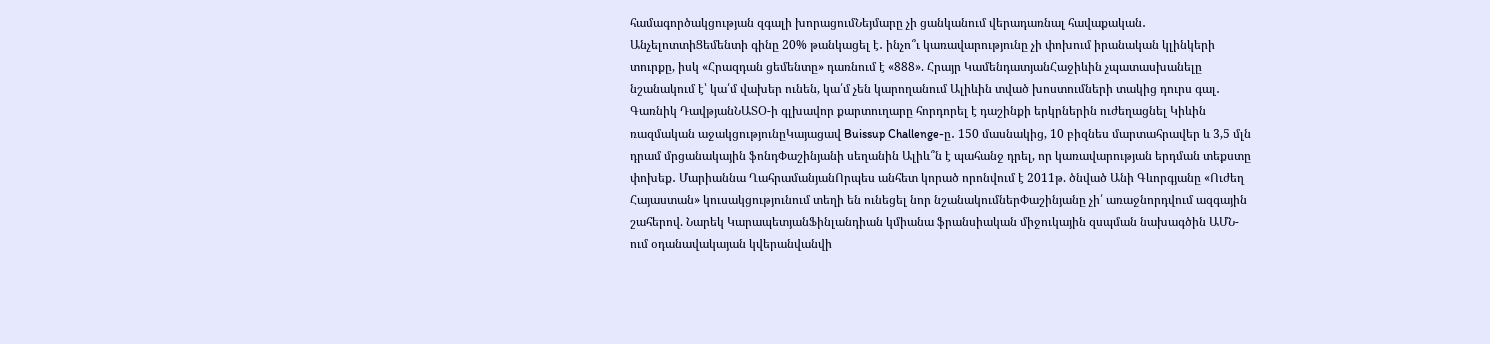համագործակցության զգալի խորացումՆեյմարը չի ցանկանում վերադառնալ հավաքական․ ԱնչելոտտիՑեմենտի գինը 20% թանկացել է․ ինչո՞ւ կառավարությունը չի փոխում իրանական կլինկերի տուրքը, իսկ «Հրազդան ցեմենտը» դառնում է «888». Հրայր ԿամենդատյանՀաջիևին չպատասխանելը նշանակում է՝ կա՛մ վախեր ունեն, կա՛մ չեն կարողանում Ալիևին տված խոստումների տակից դուրս գալ․ Գառնիկ ԴավթյանՆԱՏՕ-ի գլխավոր քարտուղարը հորդորել է դաշինքի երկրներին ուժեղացնել Կիևին ռազմական աջակցությունըԿայացավ Buissup Challenge-ը․ 150 մասնակից, 10 բիզնես մարտահրավեր և 3,5 մլն դրամ մրցանակային ֆոնդՓաշինյանի սեղանին Ալիև՞ն է պահանջ դրել, որ կառավարության երդման տեքստը փոխեք․ Մարիաննա ՂահրամանյանՈրպես անհետ կորած որոնվում է 2011թ. ծնված Անի Գևորգյանը «Ուժեղ Հայաստան» կուսակցությունում տեղի են ունեցել նոր նշանակումներՓաշինյանը չի՛ առաջնորդվում ազգային շահերով. Նարեկ ԿարապետյանՖինլանդիան կմիանա ֆրանսիական միջուկային զսպման նախագծին ԱՄՆ-ում օդանավակայան կվերանվանվի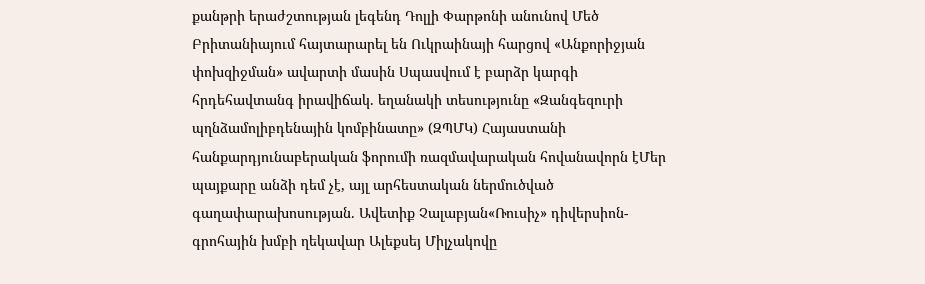քանթրի երաժշտության լեգենդ Դոլլի Փարթոնի անունով Մեծ Բրիտանիայում հայտարարել են Ուկրաինայի հարցով «Անքորիջյան փոխզիջման» ավարտի մասին Սպասվում է բարձր կարգի հրդեհավտանգ իրավիճակ. եղանակի տեսությունը «Զանգեզուրի պղնձամոլիբդենային կոմբինատը» (ԶՊՄԿ) Հայաստանի հանքարդյունաբերական ֆորումի ռազմավարական հովանավորն էՄեր պայքարը անձի դեմ չէ, այլ արհեստական ներմուծված գաղափարախոսության. Ավետիք Չալաբյան«Ռուսիչ» դիվերսիոն-գրոհային խմբի ղեկավար Ալեքսեյ Միլչակովը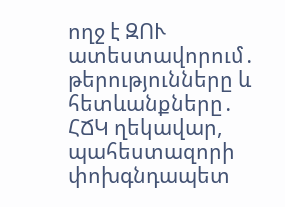ողջ է ԶՈՒ ատեստավորում․ թերությունները և հետևանքները․ ՀՃԿ ղեկավար, պահեստազորի փոխգնդապետ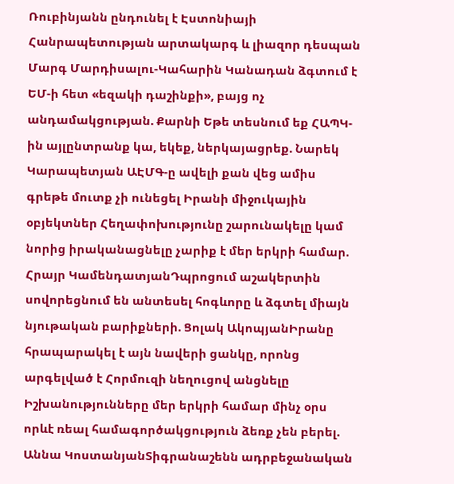Ռուբինյանն ընդունել է Էստոնիայի Հանրապետության արտակարգ և լիազոր դեսպան Մարգ Մարդիսալու-Կահարին Կանադան ձգտում է ԵՄ-ի հետ «եզակի դաշինքի», բայց ոչ անդամակցության. Քարնի Եթե տեսնում եք ՀԱՊԿ-ին այլընտրանք կա, եկեք, ներկայացրեք. Նարեկ Կարապետյան ԱԷՄԳ-ը ավելի քան վեց ամիս գրեթե մուտք չի ունեցել Իրանի միջուկային օբյեկտներ Հեղափոխությունը շարունակելը կամ նորից իրականացնելը չարիք է մեր երկրի համար. Հրայր ԿամենդատյանԴպրոցում աշակերտին սովորեցնում են անտեսել հոգևորը և ձգտել միայն նյութական բարիքների. Ցոլակ ԱկոպյանԻրանը հրապարակել է այն նավերի ցանկը, որոնց արգելված է Հորմուզի նեղուցով անցնելը Իշխանությունները մեր երկրի համար մինչ օրս որևէ ռեալ համագործակցություն ձեռք չեն բերել. Աննա ԿոստանյանՏիգրանաշենն ադրբեջանական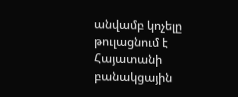անվամբ կոչելը թուլացնում է Հայատանի բանակցային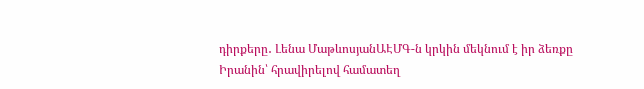դիրքերը․ Լենա ՄաթևոսյանԱԷՄԳ-ն կրկին մեկնում է իր ձեռքը Իրանին՝ հրավիրելով համատեղ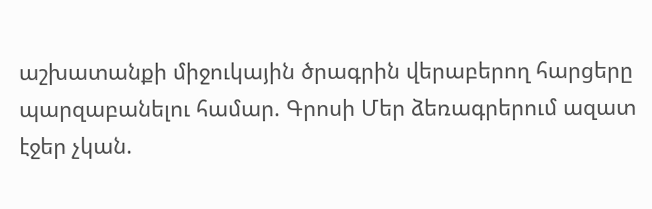աշխատանքի միջուկային ծրագրին վերաբերող հարցերը պարզաբանելու համար. Գրոսի Մեր ձեռագրերում ազատ էջեր չկան.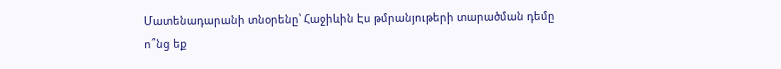Մատենադարանի տնօրենը՝ Հաջիևին Էս թմրանյութերի տարածման դեմը ո՞նց եք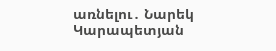առնելու․ Նարեկ Կարապետյան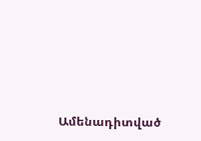Ամենադիտված